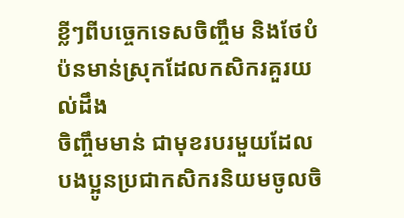ខ្លីៗពីបច្ចេកទេសចិញ្ចឹម និងថែបំប៉នមាន់ស្រុកដែលកសិករគួរយល់ដឹង
ចិញ្ចឹមមាន់ ជាមុខរបរមួយដែលបងប្អូនប្រជាកសិករនិយមចូលចិ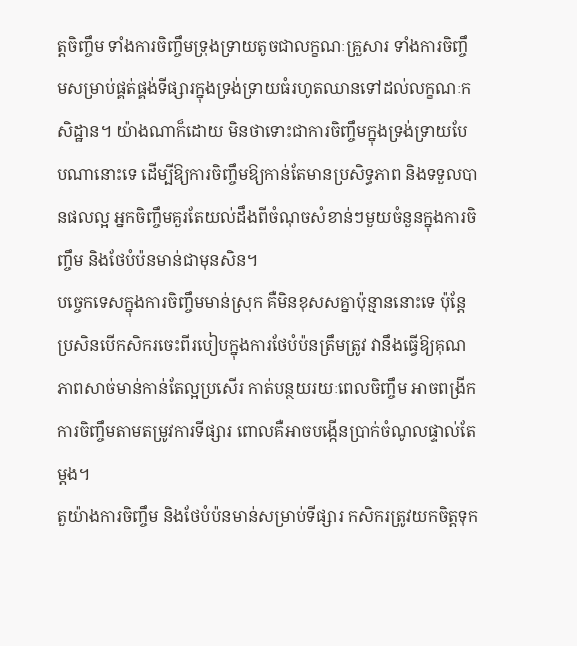ត្តចិញ្ចឹម ទាំងការចិញ្ចឹមទ្រុងទ្រាយតូចជាលក្ខណៈគ្រួសារ ទាំងការចិញ្ចឹមសម្រាប់ផ្គត់ផ្គង់ទីផ្សារក្នុងទ្រង់ទ្រាយធំរហូតឈានទៅដល់លក្ខណៈកសិដ្ឋាន។ យ៉ាងណាក៏ដោយ មិនថាទោះជាការចិញ្ចឹមក្នុងទ្រង់ទ្រាយបែបណានោះទេ ដើម្បីឱ្យការចិញ្ចឹមឱ្យកាន់តែមានប្រសិទ្ធភាព និងទទួលបានផលល្អ អ្នកចិញ្ចឹមគួរតែយល់ដឹងពីចំណុចសំខាន់ៗមួយចំនួនក្នុងការចិញ្ចឹម និងថែបំប៉នមាន់ជាមុនសិន។
បច្ចេកទេសក្នុងការចិញ្ចឹមមាន់ស្រុក គឺមិនខុសសគ្នាប៉ុន្មាននោះទេ ប៉ុន្តែប្រសិនបើកសិករចេះពីរបៀបក្នុងការថែបំប៉នត្រឹមត្រូវ វានឹងធ្វើឱ្យគុណភាពសាច់មាន់កាន់តែល្អប្រសើរ កាត់បន្ថយរយៈពេលចិញ្ចឹម អាចពង្រីកការចិញ្ចឹមតាមតម្រូវការទីផ្សារ ពោលគឺអាចបង្កើនប្រាក់ចំណូលផ្ទាល់តែម្ដង។
តួយ៉ាងការចិញ្ចឹម និងថែបំប៉នមាន់សម្រាប់ទីផ្សារ កសិករត្រូវយកចិត្តទុក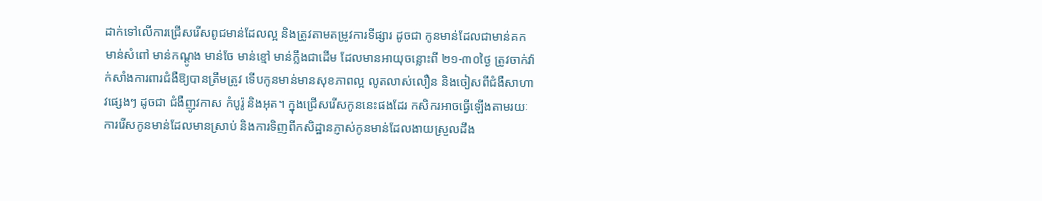ដាក់ទៅលើការជ្រើសរើសពូជមាន់ដែលល្អ និងត្រូវតាមតម្រូវការទីផ្សារ ដូចជា កូនមាន់ដែលជាមាន់គក មាន់សំពៅ មាន់កណ្ដូង មាន់ចែ មាន់ខ្មៅ មាន់ក្លឹងជាដើម ដែលមានអាយុចន្លោះពី ២១-៣០ថ្ងៃ ត្រូវចាក់វ៉ាក់សាំងការពារជំងឺឱ្យបានត្រឹមត្រូវ ទើបកូនមាន់មានសុខភាពល្អ លូតលាស់លឿន និងចៀសពីជំងឺសាហាវផ្សេងៗ ដូចជា ជំងឺញូវកាស កំបូរ៉ូ និងអុត។ ក្នុងជ្រើសរើសកូននេះផងដែរ កសិករអាចធ្វើឡើងតាមរយៈការរើសកូនមាន់ដែលមានស្រាប់ និងការទិញពីកសិដ្ឋានភ្ញាស់កូនមាន់ដែលងាយស្រួលដឹង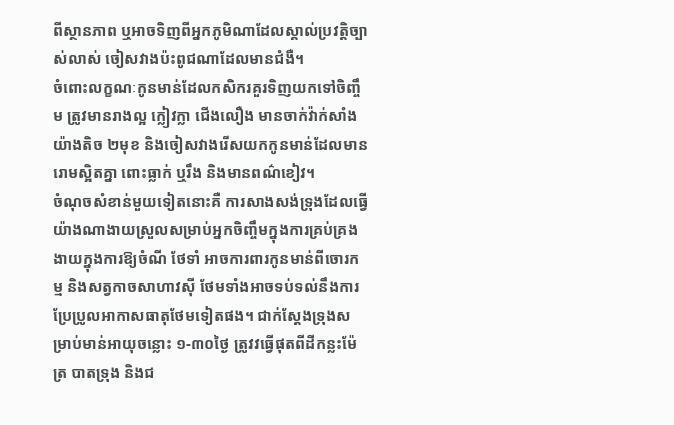ពីស្ថានភាព ឬអាចទិញពីអ្នកភូមិណាដែលស្គាល់ប្រវត្តិច្បាស់លាស់ ចៀសវាងប៉ះពូជណាដែលមានជំងឺ។
ចំពោះលក្ខណៈកូនមាន់ដែលកសិករគួរទិញយកទៅចិញ្ចឹម ត្រូវមានរាងល្អ ក្លៀវក្លា ជើងលឿង មានចាក់វ៉ាក់សាំងយ៉ាងតិច ២មុខ និងចៀសវាងរើសយកកូនមាន់ដែលមានរោមស្អិតគ្នា ពោះធ្លាក់ ឬរឹង និងមានពណ៌ខៀវ។
ចំណុចសំខាន់មួយទៀតនោះគឺ ការសាងសង់ទ្រុងដែលធ្វើយ៉ាងណាងាយស្រួលសម្រាប់អ្នកចិញ្ចឹមក្នុងការគ្រប់គ្រង ងាយក្នុងការឱ្យចំណី ថែទាំ អាចការពារកូនមាន់ពីចោរកម្ម និងសត្វកាចសាហាវស៊ី ថែមទាំងអាចទប់ទល់នឹងការប្រែប្រូលអាកាសធាតុថែមទៀតផង។ ជាក់ស្ដែងទ្រុងសម្រាប់មាន់អាយុចន្លោះ ១-៣០ថ្ងៃ ត្រូវវធ្វើផុតពីដីកន្លះម៉ែត្រ បាតទ្រុង និងជ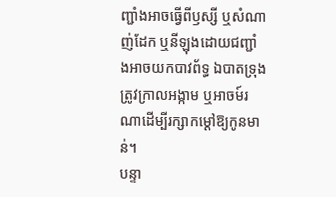ញ្ជាំងអាចធ្វើពីឫស្សី ឬសំណាញ់ដែក ឬនីឡុងដោយជញ្ជាំងអាចយកបាវព័ទ្ធ ឯបាតទ្រុងត្រូវក្រាលអង្កាម ឬអាចម៍រណាដើម្បីរក្សាកម្ដៅឱ្យកូនមាន់។
បន្ទា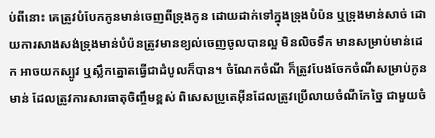ប់ពីនោះ គេត្រូវបំបែកកូនមាន់ចេញពីទ្រុងកូន ដោយដាក់ទៅក្នុងទ្រុងបំប៉ន ឬទ្រុងមាន់សាច់ ដោយការសាងសង់ទ្រុងមាន់បំប៉នត្រូវមានខ្យល់ចេញចូលបានល្អ មិនលិចទឹក មានសម្រាប់មាន់ដេក អាចយកស្បូវ ឬស្លឹកត្នោតធ្វើជាដំបូលក៏បាន។ ចំណែកចំណី ក៏ត្រូវបែងចែកចំណីសម្រាប់កូនមាន់ ដែលត្រូវការសារធាតុចិញ្ចឹមខ្ពស់ ពិសេសប្រូតេអ៊ីនដែលត្រូវប្រើលាយចំណីកែច្នៃ ជាមួយចំ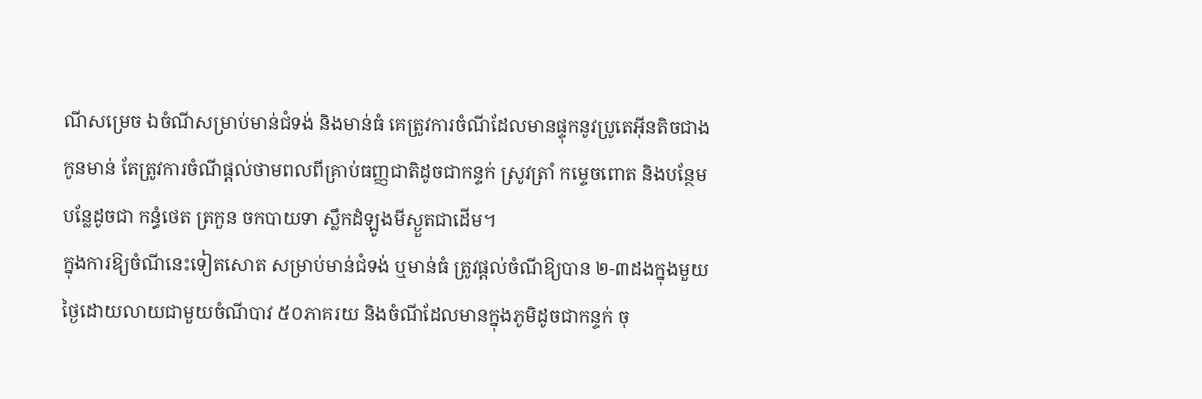ណីសម្រេច ឯចំណីសម្រាប់មាន់ជំទង់ និងមាន់ធំ គេត្រូវការចំណីដែលមានផ្ទុកនូវប្រូតេអ៊ីនតិចជាងកូនមាន់ តែត្រូវការចំណីផ្ដល់ថាមពលពីគ្រាប់ធញ្ញជាតិដូចជាកន្ទក់ ស្រូវត្រាំ កម្ទេចពោត និងបន្ថែមបន្លែដូចជា កន្ធំថេត ត្រកួន ចកបាយទា ស្លឹកដំឡូងមីស្ងួតជាដើម។
ក្នុងការឱ្យចំណីនេះទៀតសោត សម្រាប់មាន់ជំទង់ ឬមាន់ធំ ត្រូវផ្ដល់ចំណីឱ្យបាន ២-៣ដងក្នុងមួយថ្ងៃដោយលាយជាមួយចំណីបាវ ៥០ភាគរយ និងចំណីដែលមានក្នុងភូមិដូចជាកន្ទក់ ចុ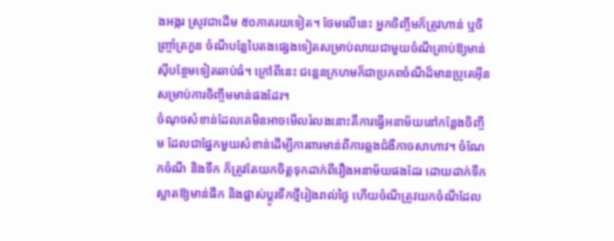ងអង្ករ ស្រូវជាដើម ៥០ភាគរយទៀត។ ថែមលើនេះ អ្នកចិញ្ចឹមក៏ត្រូវហាន់ ឬចិញ្ច្រាំត្រកួន ចំណីបន្លែបៃតងផ្សេងទៀតសម្រាប់លាយជាមួយចំណីគ្រាប់ឱ្យមាន់ស៊ីបន្ថែមទៀតឆាប់ធំ។ ក្រៅពីនេះ ជន្លេនក្រហមក៏ជាប្រភពចំណីដ៏មានប្រូតេអ៊ីនសម្រាប់ការចិញ្ចឹមមាន់ផងដែរ។
ចំណុចសំខាន់ដែលគេមិនអាចមើលរំលងនោះគឺការធ្វើអនាម័យនៅកន្លែងចិញ្ចឹម ដែលជាផ្នែកមួយសំខាន់ដើម្បីការពារមាន់ពីការឆ្លងជំងឺកាចសាហាវ។ ចំណែកចំណី និងទឹក ក៏ត្រូវតែយកចិត្តទុកដាក់ពីរឿងអនាម័យផងដែរ ដោយដាក់ទឹកស្អាតឱ្យមាន់ផឹក និងផ្លាស់ប្ដូរទឹកថ្មីរៀងរាល់ថ្ងៃ ហើយចំណីត្រូវយកចំណីដែល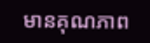មានគុណភាព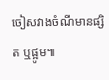ចៀសវាងចំណីមានផ្សិត ឬផ្អូម៕